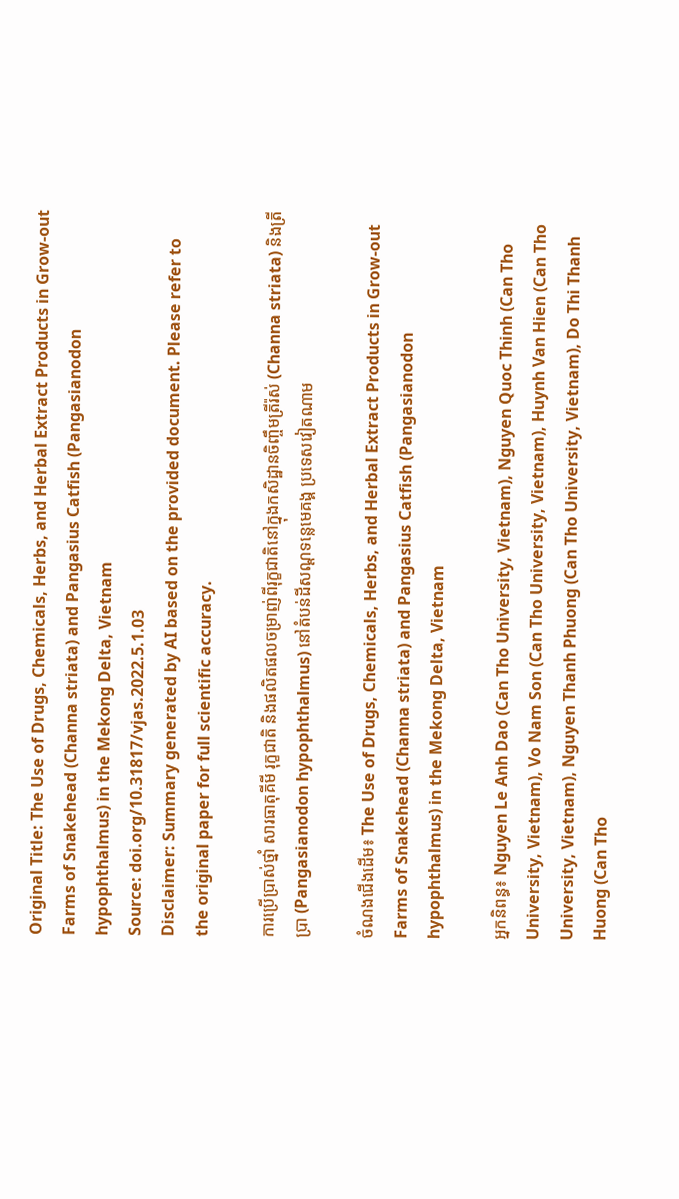Original Title: The Use of Drugs, Chemicals, Herbs, and Herbal Extract Products in Grow-out Farms of Snakehead (Channa striata) and Pangasius Catfish (Pangasianodon hypophthalmus) in the Mekong Delta, Vietnam
Source: doi.org/10.31817/vjas.2022.5.1.03
Disclaimer: Summary generated by AI based on the provided document. Please refer to the original paper for full scientific accuracy.

ការប្រើប្រាស់ថ្នាំ សារធាតុគីមី រុក្ខជាតិ និងផលិតផលចម្រាញ់ពីរុក្ខជាតិនៅក្នុងកសិដ្ឋានចិញ្ចឹមត្រីរ៉ស់ (Channa striata) និងត្រីប្រា (Pangasianodon hypophthalmus) នៅតំបន់ដីសណ្ដទន្លេមេគង្គ ប្រទេសវៀតណាម

ចំណងជើងដើម៖ The Use of Drugs, Chemicals, Herbs, and Herbal Extract Products in Grow-out Farms of Snakehead (Channa striata) and Pangasius Catfish (Pangasianodon hypophthalmus) in the Mekong Delta, Vietnam

អ្នកនិពន្ធ៖ Nguyen Le Anh Dao (Can Tho University, Vietnam), Nguyen Quoc Thinh (Can Tho University, Vietnam), Vo Nam Son (Can Tho University, Vietnam), Huynh Van Hien (Can Tho University, Vietnam), Nguyen Thanh Phuong (Can Tho University, Vietnam), Do Thi Thanh Huong (Can Tho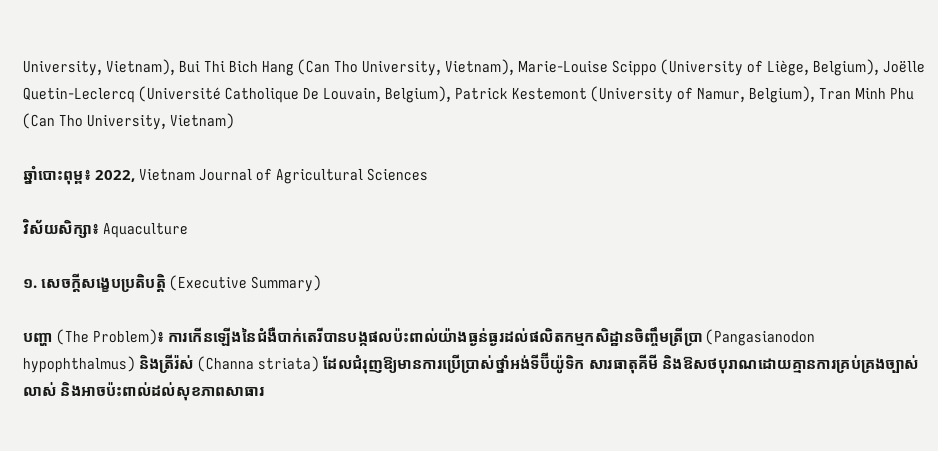University, Vietnam), Bui Thi Bich Hang (Can Tho University, Vietnam), Marie-Louise Scippo (University of Liège, Belgium), Joëlle Quetin-Leclercq (Université Catholique De Louvain, Belgium), Patrick Kestemont (University of Namur, Belgium), Tran Minh Phu (Can Tho University, Vietnam)

ឆ្នាំបោះពុម្ព៖ 2022, Vietnam Journal of Agricultural Sciences

វិស័យសិក្សា៖ Aquaculture

១. សេចក្តីសង្ខេបប្រតិបត្តិ (Executive Summary)

បញ្ហា (The Problem)៖ ការកើនឡើងនៃជំងឺបាក់តេរីបានបង្កផលប៉ះពាល់យ៉ាងធ្ងន់ធ្ងរដល់ផលិតកម្មកសិដ្ឋានចិញ្ចឹមត្រីប្រា (Pangasianodon hypophthalmus) និងត្រីរ៉ស់ (Channa striata) ដែលជំរុញឱ្យមានការប្រើប្រាស់ថ្នាំអង់ទីប៊ីយ៉ូទិក សារធាតុគីមី និងឱសថបុរាណដោយគ្មានការគ្រប់គ្រងច្បាស់លាស់ និងអាចប៉ះពាល់ដល់សុខភាពសាធារ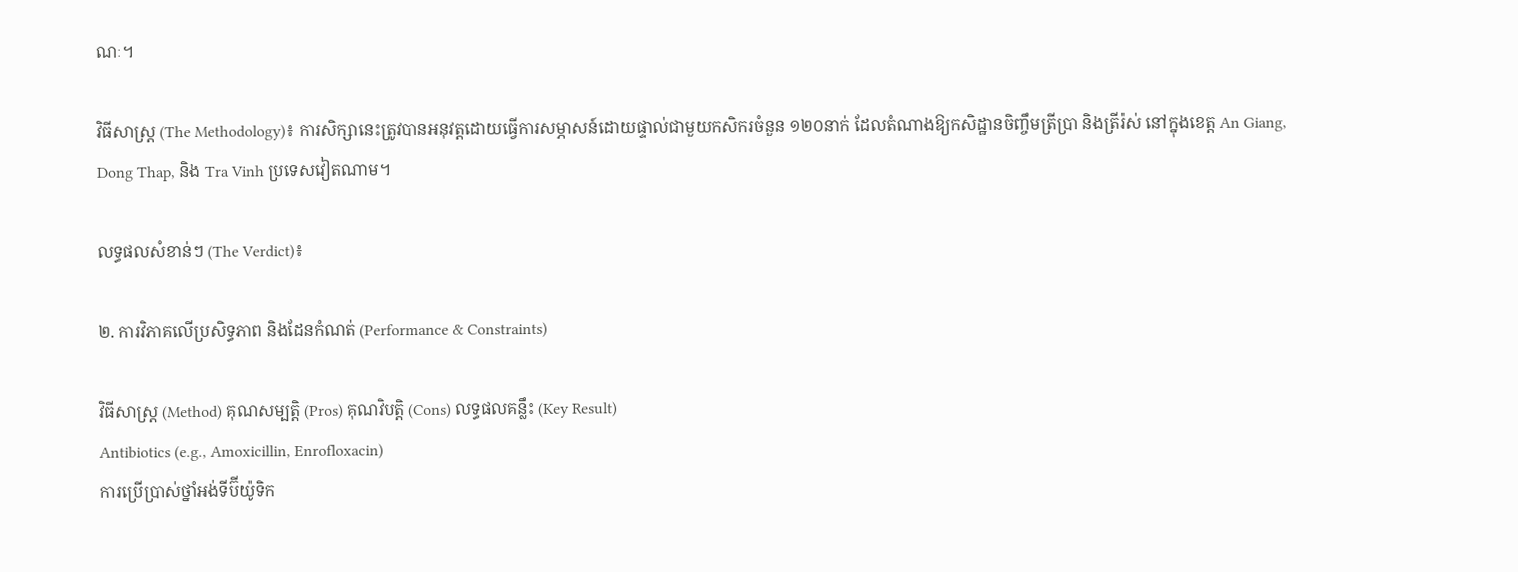ណៈ។

វិធីសាស្ត្រ (The Methodology)៖ ការសិក្សានេះត្រូវបានអនុវត្តដោយធ្វើការសម្ភាសន៍ដោយផ្ទាល់ជាមួយកសិករចំនួន ១២០នាក់ ដែលតំណាងឱ្យកសិដ្ឋានចិញ្ចឹមត្រីប្រា និងត្រីរ៉ស់ នៅក្នុងខេត្ត An Giang, Dong Thap, និង Tra Vinh ប្រទេសវៀតណាម។

លទ្ធផលសំខាន់ៗ (The Verdict)៖

២. ការវិភាគលើប្រសិទ្ធភាព និងដែនកំណត់ (Performance & Constraints)

វិធីសាស្ត្រ (Method) គុណសម្បត្តិ (Pros) គុណវិបត្តិ (Cons) លទ្ធផលគន្លឹះ (Key Result)
Antibiotics (e.g., Amoxicillin, Enrofloxacin)
ការប្រើប្រាស់ថ្នាំអង់ទីប៊ីយ៉ូទិក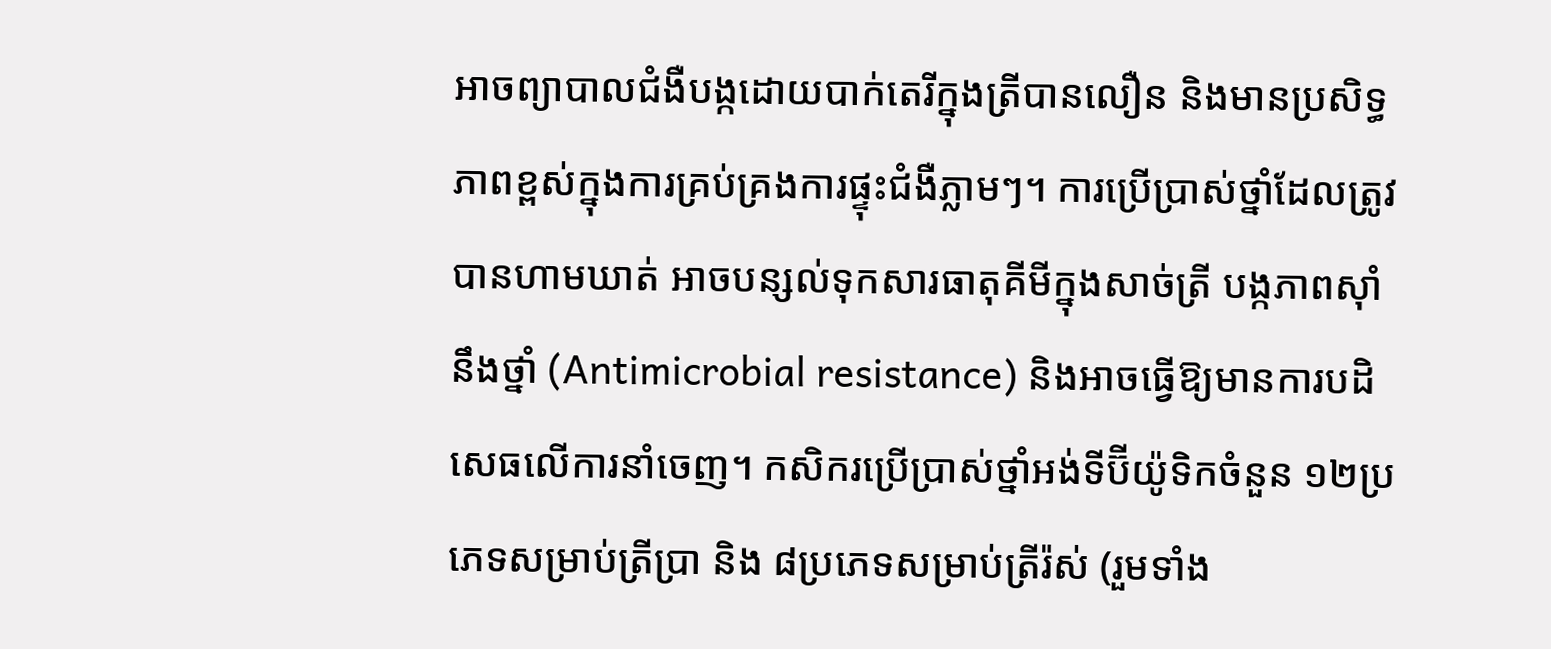អាចព្យាបាលជំងឺបង្កដោយបាក់តេរីក្នុងត្រីបានលឿន និងមានប្រសិទ្ធភាពខ្ពស់ក្នុងការគ្រប់គ្រងការផ្ទុះជំងឺភ្លាមៗ។ ការប្រើប្រាស់ថ្នាំដែលត្រូវបានហាមឃាត់ អាចបន្សល់ទុកសារធាតុគីមីក្នុងសាច់ត្រី បង្កភាពស៊ាំនឹងថ្នាំ (Antimicrobial resistance) និងអាចធ្វើឱ្យមានការបដិសេធលើការនាំចេញ។ កសិករប្រើប្រាស់ថ្នាំអង់ទីប៊ីយ៉ូទិកចំនួន ១២ប្រភេទសម្រាប់ត្រីប្រា និង ៨ប្រភេទសម្រាប់ត្រីរ៉ស់ (រួមទាំង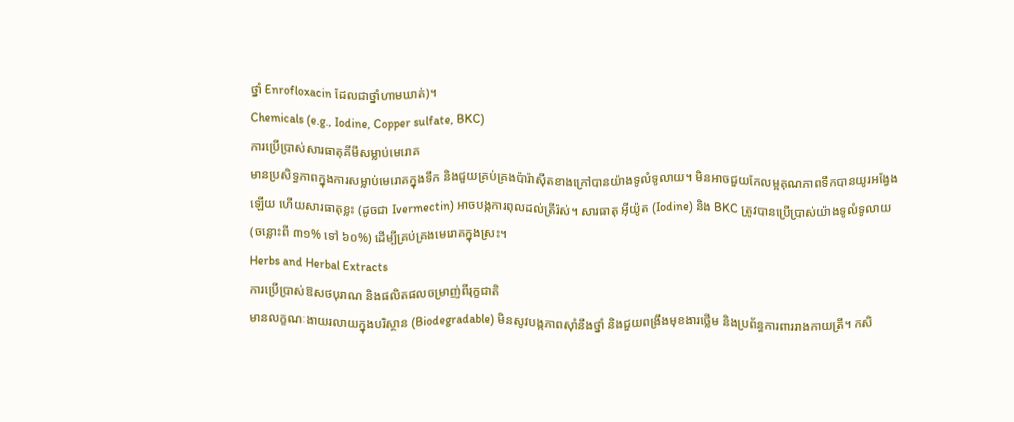ថ្នាំ Enrofloxacin ដែលជាថ្នាំហាមឃាត់)។
Chemicals (e.g., Iodine, Copper sulfate, BKC)
ការប្រើប្រាស់សារធាតុគីមីសម្លាប់មេរោគ
មានប្រសិទ្ធភាពក្នុងការសម្លាប់មេរោគក្នុងទឹក និងជួយគ្រប់គ្រងប៉ារ៉ាស៊ីតខាងក្រៅបានយ៉ាងទូលំទូលាយ។ មិនអាចជួយកែលម្អគុណភាពទឹកបានយូរអង្វែងឡើយ ហើយសារធាតុខ្លះ (ដូចជា Ivermectin) អាចបង្កការពុលដល់ត្រីរ៉ស់។ សារធាតុ អ៊ីយ៉ូត (Iodine) និង BKC ត្រូវបានប្រើប្រាស់យ៉ាងទូលំទូលាយ (ចន្លោះពី ៣១% ទៅ ៦០%) ដើម្បីគ្រប់គ្រងមេរោគក្នុងស្រះ។
Herbs and Herbal Extracts
ការប្រើប្រាស់ឱសថបុរាណ និងផលិតផលចម្រាញ់ពីរុក្ខជាតិ
មានលក្ខណៈងាយរលាយក្នុងបរិស្ថាន (Biodegradable) មិនសូវបង្កភាពស៊ាំនឹងថ្នាំ និងជួយពង្រឹងមុខងារថ្លើម និងប្រព័ន្ធការពាររាងកាយត្រី។ កសិ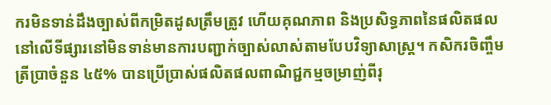ករមិនទាន់ដឹងច្បាស់ពីកម្រិតដូសត្រឹមត្រូវ ហើយគុណភាព និងប្រសិទ្ធភាពនៃផលិតផលនៅលើទីផ្សារនៅមិនទាន់មានការបញ្ជាក់ច្បាស់លាស់តាមបែបវិទ្យាសាស្ត្រ។ កសិករចិញ្ចឹមត្រីប្រាចំនួន ៤៥% បានប្រើប្រាស់ផលិតផលពាណិជ្ជកម្មចម្រាញ់ពីរុ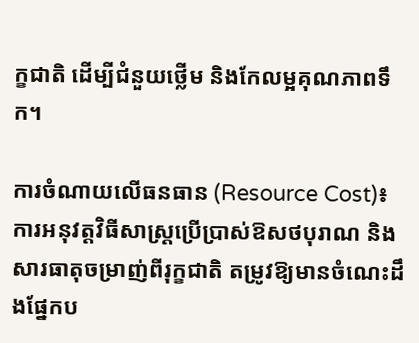ក្ខជាតិ ដើម្បីជំនួយថ្លើម និងកែលម្អគុណភាពទឹក។

ការចំណាយលើធនធាន (Resource Cost)៖ ការអនុវត្តវិធីសាស្ត្រប្រើប្រាស់ឱសថបុរាណ និងសារធាតុចម្រាញ់ពីរុក្ខជាតិ តម្រូវឱ្យមានចំណេះដឹងផ្នែកប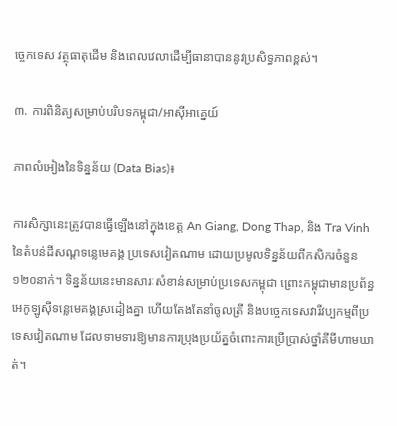ច្ចេកទេស វត្ថុធាតុដើម និងពេលវេលាដើម្បីធានាបាននូវប្រសិទ្ធភាពខ្ពស់។

៣. ការពិនិត្យសម្រាប់បរិបទកម្ពុជា/អាស៊ីអាគ្នេយ៍

ភាពលំអៀងនៃទិន្នន័យ (Data Bias)៖

ការសិក្សានេះត្រូវបានធ្វើឡើងនៅក្នុងខេត្ត An Giang, Dong Thap, និង Tra Vinh នៃតំបន់ដីសណ្ដទន្លេមេគង្គ ប្រទេសវៀតណាម ដោយប្រមូលទិន្នន័យពីកសិករចំនួន ១២០នាក់។ ទិន្នន័យនេះមានសារៈសំខាន់សម្រាប់ប្រទេសកម្ពុជា ព្រោះកម្ពុជាមានប្រព័ន្ធអេកូឡូស៊ីទន្លេមេគង្គស្រដៀងគ្នា ហើយតែងតែនាំចូលត្រី និងបច្ចេកទេសវារីវប្បកម្មពីប្រទេសវៀតណាម ដែលទាមទារឱ្យមានការប្រុងប្រយ័ត្នចំពោះការប្រើប្រាស់ថ្នាំគីមីហាមឃាត់។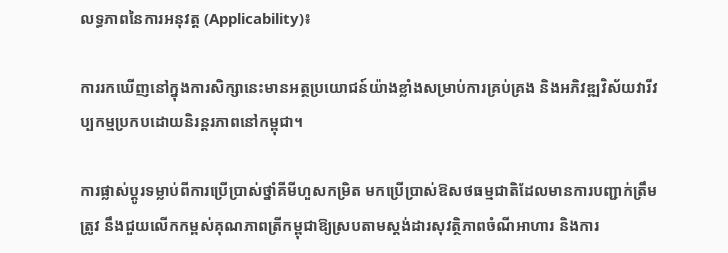លទ្ធភាពនៃការអនុវត្ត (Applicability)៖

ការរកឃើញនៅក្នុងការសិក្សានេះមានអត្ថប្រយោជន៍យ៉ាងខ្លាំងសម្រាប់ការគ្រប់គ្រង និងអភិវឌ្ឍវិស័យវារីវប្បកម្មប្រកបដោយនិរន្តរភាពនៅកម្ពុជា។

ការផ្លាស់ប្តូរទម្លាប់ពីការប្រើប្រាស់ថ្នាំគីមីហួសកម្រិត មកប្រើប្រាស់ឱសថធម្មជាតិដែលមានការបញ្ជាក់ត្រឹមត្រូវ នឹងជួយលើកកម្ពស់គុណភាពត្រីកម្ពុជាឱ្យស្របតាមស្តង់ដារសុវត្ថិភាពចំណីអាហារ និងការ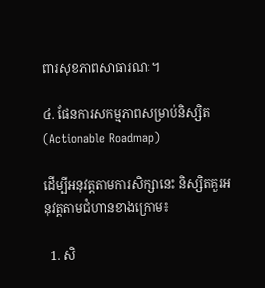ពារសុខភាពសាធារណៈ។

៤. ផែនការសកម្មភាពសម្រាប់និស្សិត (Actionable Roadmap)

ដើម្បីអនុវត្តតាមការសិក្សានេះ និស្សិតគួរអនុវត្តតាមជំហានខាងក្រោម៖

  1. សិ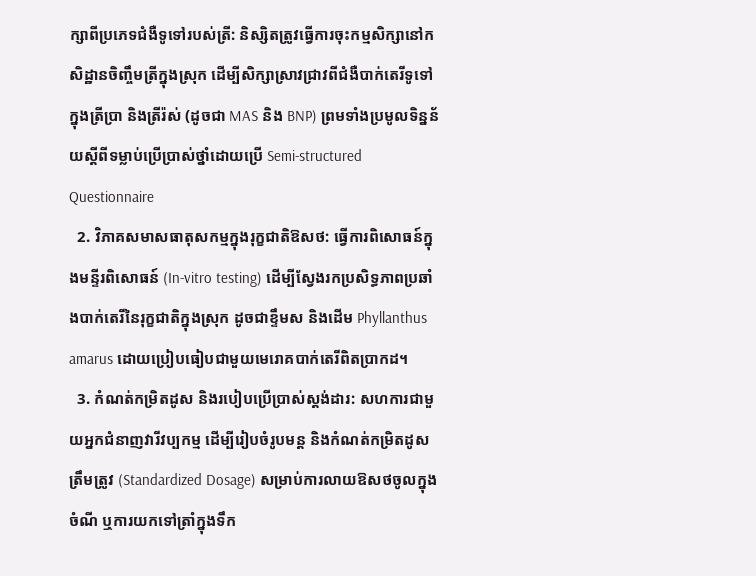ក្សាពីប្រភេទជំងឺទូទៅរបស់ត្រី: និស្សិតត្រូវធ្វើការចុះកម្មសិក្សានៅកសិដ្ឋានចិញ្ចឹមត្រីក្នុងស្រុក ដើម្បីសិក្សាស្រាវជ្រាវពីជំងឺបាក់តេរីទូទៅក្នុងត្រីប្រា និងត្រីរ៉ស់ (ដូចជា MAS និង BNP) ព្រមទាំងប្រមូលទិន្នន័យស្តីពីទម្លាប់ប្រើប្រាស់ថ្នាំដោយប្រើ Semi-structured Questionnaire
  2. វិភាគសមាសធាតុសកម្មក្នុងរុក្ខជាតិឱសថ: ធ្វើការពិសោធន៍ក្នុងមន្ទីរពិសោធន៍ (In-vitro testing) ដើម្បីស្វែងរកប្រសិទ្ធភាពប្រឆាំងបាក់តេរីនៃរុក្ខជាតិក្នុងស្រុក ដូចជាខ្ទឹមស និងដើម Phyllanthus amarus ដោយប្រៀបធៀបជាមួយមេរោគបាក់តេរីពិតប្រាកដ។
  3. កំណត់កម្រិតដូស និងរបៀបប្រើប្រាស់ស្តង់ដារ: សហការជាមួយអ្នកជំនាញវារីវប្បកម្ម ដើម្បីរៀបចំរូបមន្ត និងកំណត់កម្រិតដូសត្រឹមត្រូវ (Standardized Dosage) សម្រាប់ការលាយឱសថចូលក្នុងចំណី ឬការយកទៅត្រាំក្នុងទឹក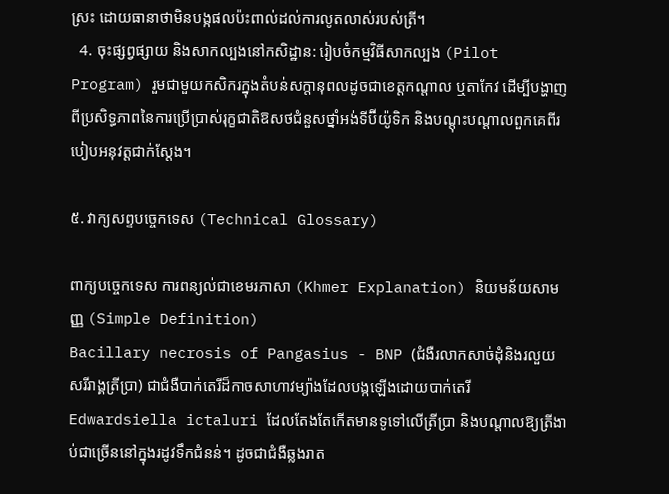ស្រះ ដោយធានាថាមិនបង្កផលប៉ះពាល់ដល់ការលូតលាស់របស់ត្រី។
  4. ចុះផ្សព្វផ្សាយ និងសាកល្បងនៅកសិដ្ឋាន: រៀបចំកម្មវិធីសាកល្បង (Pilot Program) រួមជាមួយកសិករក្នុងតំបន់សក្តានុពលដូចជាខេត្តកណ្តាល ឬតាកែវ ដើម្បីបង្ហាញពីប្រសិទ្ធភាពនៃការប្រើប្រាស់រុក្ខជាតិឱសថជំនួសថ្នាំអង់ទីប៊ីយ៉ូទិក និងបណ្តុះបណ្តាលពួកគេពីរបៀបអនុវត្តជាក់ស្តែង។

៥. វាក្យសព្ទបច្ចេកទេស (Technical Glossary)

ពាក្យបច្ចេកទេស ការពន្យល់ជាខេមរភាសា (Khmer Explanation) និយមន័យសាមញ្ញ (Simple Definition)
Bacillary necrosis of Pangasius - BNP (ជំងឺរលាកសាច់ដុំនិងរលួយសរីរាង្គត្រីប្រា) ជាជំងឺបាក់តេរីដ៏កាចសាហាវម្យ៉ាងដែលបង្កឡើងដោយបាក់តេរី Edwardsiella ictaluri ដែលតែងតែកើតមានទូទៅលើត្រីប្រា និងបណ្តាលឱ្យត្រីងាប់ជាច្រើននៅក្នុងរដូវទឹកជំនន់។ ដូចជាជំងឺឆ្លងរាត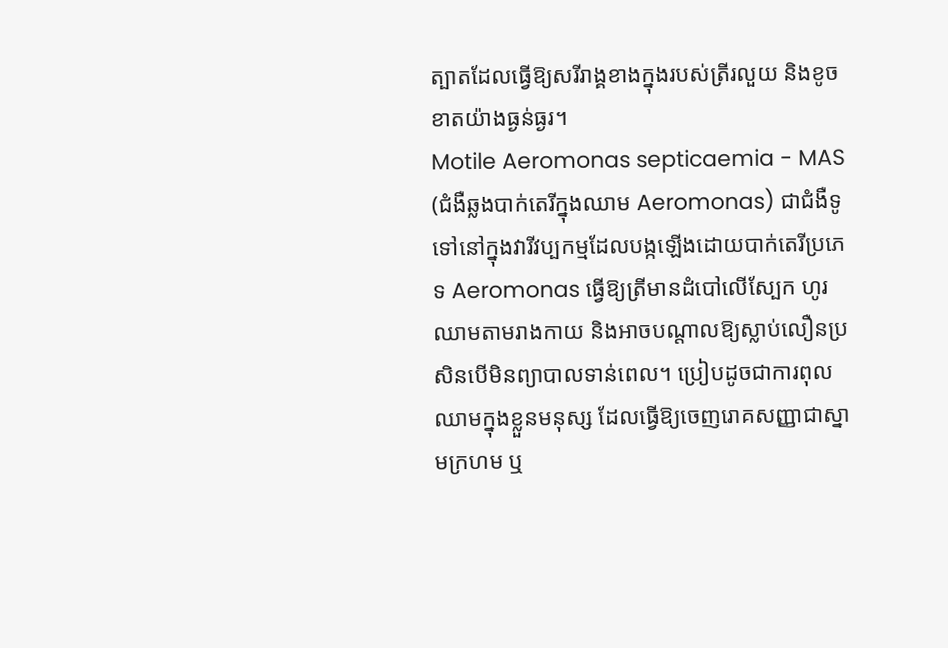ត្បាតដែលធ្វើឱ្យសរីរាង្គខាងក្នុងរបស់ត្រីរលួយ និងខូចខាតយ៉ាងធ្ងន់ធ្ងរ។
Motile Aeromonas septicaemia - MAS (ជំងឺឆ្លងបាក់តេរីក្នុងឈាម Aeromonas) ជាជំងឺទូទៅនៅក្នុងវារីវប្បកម្មដែលបង្កឡើងដោយបាក់តេរីប្រភេទ Aeromonas ធ្វើឱ្យត្រីមានដំបៅលើស្បែក ហូរឈាមតាមរាងកាយ និងអាចបណ្តាលឱ្យស្លាប់លឿនប្រសិនបើមិនព្យាបាលទាន់ពេល។ ប្រៀបដូចជាការពុលឈាមក្នុងខ្លួនមនុស្ស ដែលធ្វើឱ្យចេញរោគសញ្ញាជាស្នាមក្រហម ឬ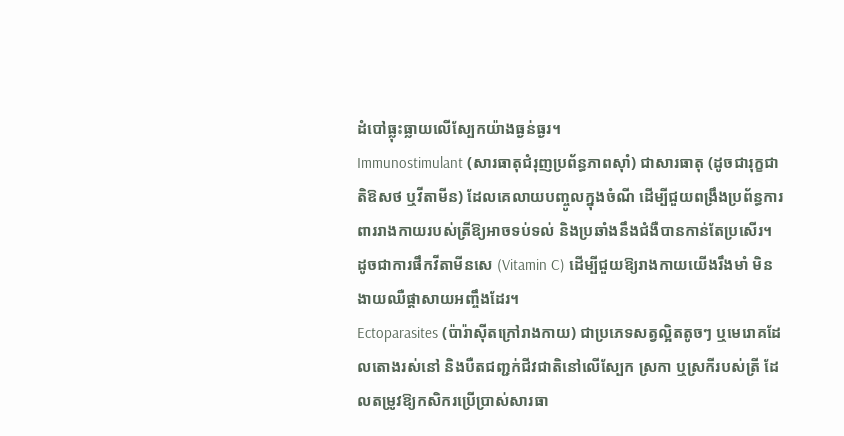ដំបៅធ្លុះធ្លាយលើស្បែកយ៉ាងធ្ងន់ធ្ងរ។
Immunostimulant (សារធាតុជំរុញប្រព័ន្ធភាពស៊ាំ) ជាសារធាតុ (ដូចជារុក្ខជាតិឱសថ ឬវីតាមីន) ដែលគេលាយបញ្ចូលក្នុងចំណី ដើម្បីជួយពង្រឹងប្រព័ន្ធការពាររាងកាយរបស់ត្រីឱ្យអាចទប់ទល់ និងប្រឆាំងនឹងជំងឺបានកាន់តែប្រសើរ។ ដូចជាការផឹកវីតាមីនសេ (Vitamin C) ដើម្បីជួយឱ្យរាងកាយយើងរឹងមាំ មិនងាយឈឺផ្តាសាយអញ្ចឹងដែរ។
Ectoparasites (ប៉ារ៉ាស៊ីតក្រៅរាងកាយ) ជាប្រភេទសត្វល្អិតតូចៗ ឬមេរោគដែលតោងរស់នៅ និងបឺតជញ្ជក់ជីវជាតិនៅលើស្បែក ស្រកា ឬស្រកីរបស់ត្រី ដែលតម្រូវឱ្យកសិករប្រើប្រាស់សារធា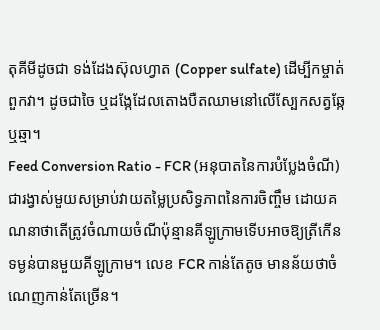តុគីមីដូចជា ទង់ដែងស៊ុលហ្វាត (Copper sulfate) ដើម្បីកម្ចាត់ពួកវា។ ដូចជាចៃ ឬដង្កែដែលតោងបឺតឈាមនៅលើស្បែកសត្វឆ្កែឬឆ្មា។
Feed Conversion Ratio - FCR (អនុបាតនៃការបំប្លែងចំណី) ជារង្វាស់មួយសម្រាប់វាយតម្លៃប្រសិទ្ធភាពនៃការចិញ្ចឹម ដោយគណនាថាតើត្រូវចំណាយចំណីប៉ុន្មានគីឡូក្រាមទើបអាចឱ្យត្រីកើនទម្ងន់បានមួយគីឡូក្រាម។ លេខ FCR កាន់តែតូច មានន័យថាចំណេញកាន់តែច្រើន។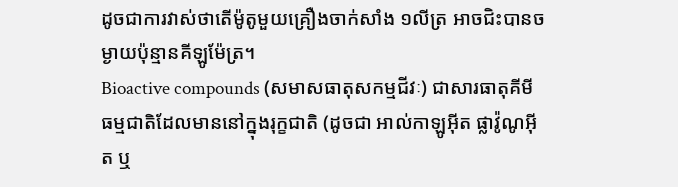ដូចជាការវាស់ថាតើម៉ូតូមួយគ្រឿងចាក់សាំង ១លីត្រ អាចជិះបានចម្ងាយប៉ុន្មានគីឡូម៉ែត្រ។
Bioactive compounds (សមាសធាតុសកម្មជីវៈ) ជាសារធាតុគីមីធម្មជាតិដែលមាននៅក្នុងរុក្ខជាតិ (ដូចជា អាល់កាឡូអ៊ីត ផ្លាវ៉ូណូអ៊ីត ឬ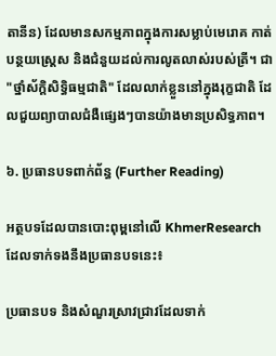តានីន) ដែលមានសកម្មភាពក្នុងការសម្លាប់មេរោគ កាត់បន្ថយស្ត្រេស និងជំនួយដល់ការលូតលាស់របស់ត្រី។ ជា "ថ្នាំស័ក្តិសិទ្ធិធម្មជាតិ" ដែលលាក់ខ្លួននៅក្នុងរុក្ខជាតិ ដែលជួយព្យាបាលជំងឺផ្សេងៗបានយ៉ាងមានប្រសិទ្ធភាព។

៦. ប្រធានបទពាក់ព័ន្ធ (Further Reading)

អត្ថបទដែលបានបោះពុម្ពនៅលើ KhmerResearch ដែលទាក់ទងនឹងប្រធានបទនេះ៖

ប្រធានបទ និងសំណួរស្រាវជ្រាវដែលទាក់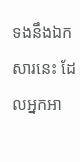ទងនឹងឯកសារនេះ ដែលអ្នកអា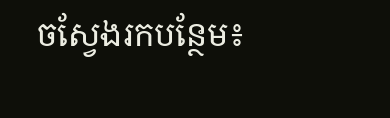ចស្វែងរកបន្ថែម៖